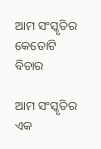ଆମ ସଂସ୍କୃତିର କେତୋଟି ବିଚାର

ଆମ ସଂସ୍କୃତିର ଏକ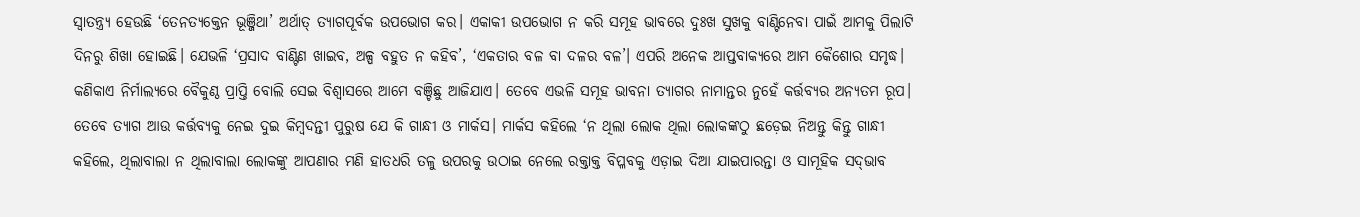ସ୍ବାତନ୍ତ୍ର୍ୟ ହେଉଛି ‘ତେନତ୍ୟକ୍ତେନ ଭୂଞ୍ଜିଥା’ ଅର୍ଥାତ୍‌ ତ୍ୟାଗପୂର୍ବକ ଉପଭୋଗ କର। ଏକାକୀ ଉପଭୋଗ ନ କରି ସମୂହ ଭାବରେ ଦୁଃଖ ସୁଖକୁ ବାଣ୍ଟିନେବା ପାଇଁ ଆମକୁ ପିଲାଟି ଦିନରୁ ଶିଖା ହୋଇଛି। ଯେଭଳି ‘ପ୍ରସାଦ ବାଣ୍ଟିଣ ଖାଇବ, ଅଳ୍ପ ବହୁତ ନ କହିବ’, ‘ଏକତାର ବଳ ବା ଦଳର ବଳ’। ଏପରି ଅନେକ ଆପ୍ତବାକ୍ୟରେ ଆମ କୈଶୋର ସମୃଦ୍ଧ। କଣିକାଏ ନିର୍ମାଲ୍ୟରେ ବୈକୁଣ୍ଠ ପ୍ରାପ୍ତି ବୋଲି ସେଇ ବିଶ୍ୱାସରେ ଆମେ ବଞ୍ଚିଛୁ ଆଜିଯାଏ। ତେବେ ଏଭଳି ସମୂହ ଭାବନା ତ୍ୟାଗର ନାମାନ୍ତର ନୁହେଁ କର୍ତ୍ତବ୍ୟର ଅନ୍ୟତମ ରୂପ। ତେବେ ତ୍ୟାଗ ଆଉ କର୍ତ୍ତବ୍ୟକୁ ନେଇ ଦୁଇ କିମ୍ବଦନ୍ତୀ ପୁରୁଷ ଯେ କି ଗାନ୍ଧୀ ଓ ମାର୍କସ। ମାର୍କସ କହିଲେ ‘ନ ଥିଲା ଲୋକ ଥିଲା ଲୋକଙ୍କଠୁ ଛଡ଼େଇ ନିଅନ୍ତୁ କିନ୍ତୁ ଗାନ୍ଧୀ କହିଲେ, ଥିଲାବାଲା ନ ଥିଲାବାଲା ଲୋକଙ୍କୁ ଆପଣାର ମଣି ହାତଧରି ତଳୁ ଉପରକୁ ଉଠାଇ ନେଲେ ରକ୍ତାକ୍ତ ବିପ୍ଳବକୁ ଏଡ଼ାଇ ଦିଆ ଯାଇପାରନ୍ତା ଓ ସାମୂହିକ ସଦ୍‌ଭାବ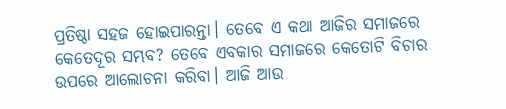ପ୍ରତିଷ୍ଠା ସହଜ ହୋଇପାରନ୍ତା। ତେବେ ଏ କଥା ଆଜିର ସମାଜରେ କେତେଦୂର ସମ୍ଭବ? ତେବେ ଏବକାର ସମାଜରେ କେତୋଟି ବିଚାର ଉପରେ ଆଲୋଚନା କରିବା। ଆଜି ଆଉ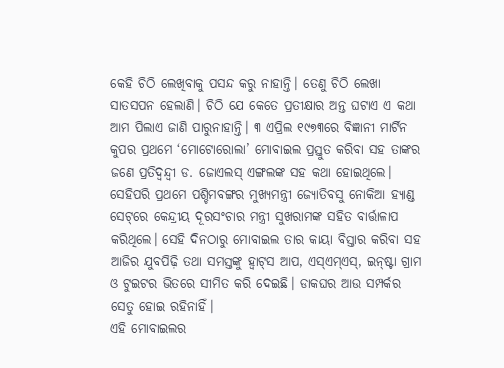କେହି ଚିଠି ଲେଖିବାକୁ ପସନ୍ଦ କରୁ ନାହାନ୍ତି। ତେଣୁ ଚିଠି ଲେଖା ସାତସପନ ହେଲାଣି। ଚିଠି ଯେ କେତେ ପ୍ରତୀକ୍ଷାର ଅନ୍ତ ଘଟାଏ ଏ କଥା ଆମ ପିଲାଏ ଜାଣି ପାରୁନାହାନ୍ତି। ୩ ଏପ୍ରିଲ ୧୯୭୩ରେ ବିଜ୍ଞାନୀ ମାର୍ଟିନ କୁପର ପ୍ରଥମେ ‘ମୋଟୋରୋଲା’ ମୋବାଇଲ ପ୍ରସ୍ତୁତ କରିବା ସହ ତାଙ୍କର ଜଣେ ପ୍ରତିଦ୍ୱନ୍ଦ୍ୱୀ ଡ. ଜୋଏଲସ୍‌ ଏଙ୍ଗଲଙ୍କ ସହ କଥା ହୋଇଥିଲେ। ସେହିପରି ପ୍ରଥମେ ପଶ୍ଚିମବଙ୍ଗର ମୁଖ୍ୟମନ୍ତ୍ରୀ ଜ୍ୟୋତିବସୁ ନୋକିଆ ହ୍ୟାଣ୍ଡ ସେଟ୍‌ରେ କେନ୍ଦ୍ରୀୟ ଦୂରସଂଚାର ମନ୍ତ୍ରୀ ସୁଖରାମଙ୍କ ସହିତ ବାର୍ତ୍ତାଳାପ କରିଥିଲେ। ସେହି ଦିନଠାରୁ ମୋବାଇଲ ତାର କାୟା ବିସ୍ତାର କରିବା ସହ ଆଜିର ଯୁବପିଢ଼ି ତଥା ସମସ୍ତଙ୍କୁ ହ୍ବାଟ୍‌ସ ଆପ, ଏସ୍‌ଏମ୍‌ଏସ୍‌, ଇନ୍‌ଷ୍ଟା ଗ୍ରାମ ଓ ଟୁଇଟର ଭିତରେ ସୀମିତ କରି ଦେଇଛି। ଡାକଘର ଆଉ ସମ୍ପର୍କର ସେତୁ ହୋଇ ରହିନାହିଁ।
ଏହି ମୋବାଇଲର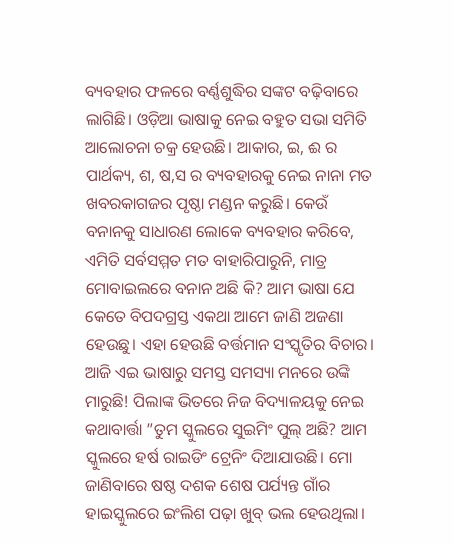ବ୍ୟବହାର ଫଳରେ ବର୍ଣ୍ଣଶୁଦ୍ଧିର ସଙ୍କଟ ବଢ଼ିବାରେ ଲାଗିଛି। ଓଡ଼ିଆ ଭାଷାକୁ ନେଇ ବହୁତ ସଭା ସମିତି ଆଲୋଚନା ଚକ୍ର ହେଉଛି। ଆକାର, ଇ, ଈ ର ପାର୍ଥକ୍ୟ, ଶ, ଷ,ସ ର ବ୍ୟବହାରକୁ ନେଇ ନାନା ମତ ଖବରକାଗଜର ପୃଷ୍ଠା ମଣ୍ଡନ କରୁଛି। କେଉଁ ବନାନକୁ ସାଧାରଣ ଲୋକେ ବ୍ୟବହାର କରିବେ, ଏମିତି ସର୍ବସମ୍ମତ ମତ ବାହାରିପାରୁନି, ମାତ୍ର ମୋବାଇଲରେ ବନାନ ଅଛି କି? ଆମ ଭାଷା ଯେ କେତେ ବିପଦଗ୍ରସ୍ତ ଏକଥା ଆମେ ଜାଣି ଅଜଣା ହେଉଛୁ। ଏହା ହେଉଛି ବର୍ତ୍ତମାନ ସଂସ୍କୃତିର ବିଚାର। ଆଜି ଏଇ ଭାଷାରୁ ସମସ୍ତ ସମସ୍ୟା ମନରେ ଉଙ୍କି ମାରୁଛି! ପିଲାଙ୍କ ଭିତରେ ନିଜ ବିଦ୍ୟାଳୟକୁ ନେଇ କଥାବାର୍ତ୍ତା ”ତୁମ ସ୍କୁଲରେ ସୁଇମିଂ ପୁଲ୍‌ ଅଛି? ଆମ ସ୍କୁଲରେ ହର୍ଷ ରାଇଡିଂ ଟ୍ରେନିଂ ଦିଆଯାଉଛି। ମୋ ଜାଣିବାରେ ଷଷ୍ଠ ଦଶକ ଶେଷ ପର୍ଯ୍ୟନ୍ତ ଗାଁର ହାଇସ୍କୁଲରେ ଇଂଲିଶ ପଢ଼ା ଖୁବ୍‌ ଭଲ ହେଉଥିଲା।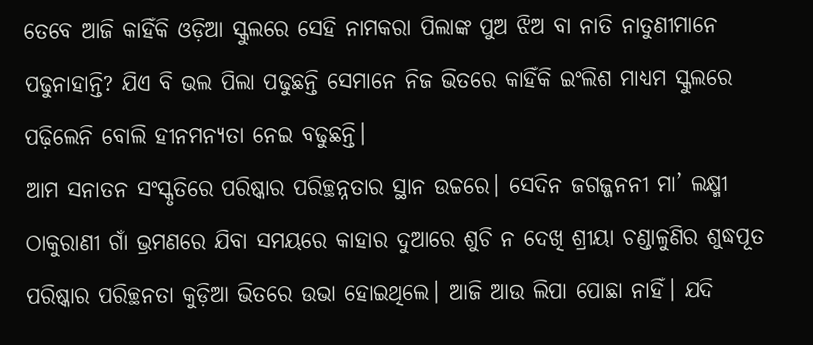ତେବେ ଆଜି କାହିଁକି ଓଡ଼ିଆ ସ୍କୁଲରେ ସେହି ନାମକରା ପିଲାଙ୍କ ପୁଅ ଝିଅ ବା ନାତି ନାତୁଣୀମାନେ ପଢୁନାହାନ୍ତି? ଯିଏ ବି ଭଲ ପିଲା ପଢୁଛନ୍ତି ସେମାନେ ନିଜ ଭିତରେ କାହିଁକି ଇଂଲିଶ ମାଧ୍ୟମ ସ୍କୁଲରେ ପଢ଼ିଲେନି ବୋଲି ହୀନମନ୍ୟତା ନେଇ ବଢୁଛନ୍ତି।
ଆମ ସନାତନ ସଂସ୍କୃତିରେ ପରିଷ୍କାର ପରିଚ୍ଛନ୍ନତାର ସ୍ଥାନ ଉଚ୍ଚରେ। ସେଦିନ ଜଗଜ୍ଜନନୀ ମା’ ଲକ୍ଷ୍ମୀ ଠାକୁରାଣୀ ଗାଁ ଭ୍ରମଣରେ ଯିବା ସମୟରେ କାହାର ଦୁଆରେ ଶୁଚି ନ ଦେଖି ଶ୍ରୀୟା ଚଣ୍ଡାଳୁଣିର ଶୁଦ୍ଧପୂତ ପରିଷ୍କାର ପରିଚ୍ଛନତା କୁଡ଼ିଆ ଭିତରେ ଉଭା ହୋଇଥିଲେ। ଆଜି ଆଉ ଲିପା ପୋଛା ନାହିଁ। ଯଦି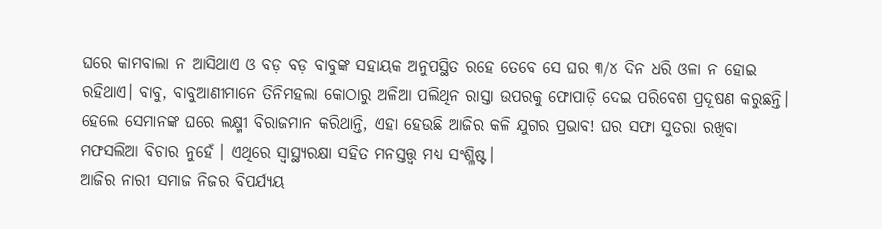ଘରେ କାମବାଲା ନ ଆସିଥାଏ ଓ ବଡ଼ ବଡ଼ ବାବୁଙ୍କ ସହାୟକ ଅନୁପସ୍ଥିତ ରହେ ତେବେ ସେ ଘର ୩/୪ ଦିନ ଧରି ଓଳା ନ ହୋଇ ରହିଥାଏ। ବାବୁ, ବାବୁଆଣୀମାନେ ତିନିମହଲା କୋଠାରୁ ଅଳିଆ ପଲିଥିନ ରାସ୍ତା ଉପରକୁ ଫୋପାଡ଼ି ଦେଇ ପରିବେଶ ପ୍ରଦୂଷଣ କରୁଛନ୍ତି। ହେଲେ ସେମାନଙ୍କ ଘରେ ଲକ୍ଷ୍ମୀ ବିରାଜମାନ କରିଥାନ୍ତି, ଏହା ହେଉଛି ଆଜିର କଳି ଯୁଗର ପ୍ରଭାବ! ଘର ସଫା ସୁତରା ରଖିବା ମଫସଲିଆ ବିଚାର ନୁହେଁ । ଏଥିରେ ସ୍ବାସ୍ଥ୍ୟରକ୍ଷା ସହିତ ମନସ୍ତତ୍ତ୍ୱ ମଧ୍ୟ ସଂଶ୍ଳିଷ୍ଟ।
ଆଜିର ନାରୀ ସମାଜ ନିଜର ବିପର୍ଯ୍ୟୟ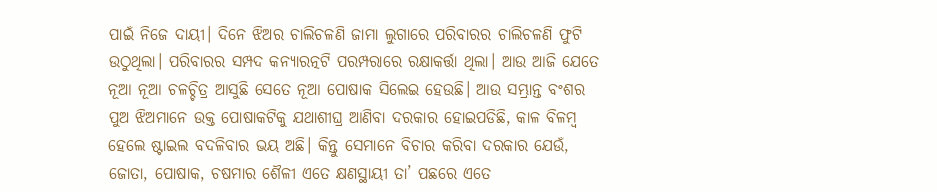ପାଇଁ ନିଜେ ଦାୟୀ। ଦିନେ ଝିଅର ଚାଲିଚଳଣି ଜାମା ଲୁଗାରେ ପରିବାରର ଚାଲିଚଳଣି ଫୁଟି ଉଠୁଥିଲା। ପରିବାରର ସମ୍ପଦ କନ୍ୟାରତ୍ନଟି ପରମ୍ପରାରେ ରକ୍ଷାକର୍ତ୍ତା ଥିଲା। ଆଉ ଆଜି ଯେତେ ନୂଆ ନୂଆ ଚଳଚ୍ଚିତ୍ର ଆସୁଛି ସେତେ ନୂଆ ପୋଷାକ ସିଲେଇ ହେଉଛି। ଆଉ ସମ୍ଭ୍ରାନ୍ତ ବଂଶର ପୁଅ ଝିଅମାନେ ଉକ୍ତ ପୋଷାକଟିକୁ ଯଥାଶୀଘ୍ର ଆଣିବା ଦରକାର ହୋଇପଡିଛି, କାଳ ବିଳମ୍ବ ହେଲେ ଷ୍ଟାଇଲ ବଦଳିବାର ଭୟ ଅଛି। କିନ୍ତୁ ସେମାନେ ବିଚାର କରିବା ଦରକାର ଯେଉଁ, ଜୋତା, ପୋଷାକ, ଚଷମାର ଶୈଳୀ ଏତେ କ୍ଷଣସ୍ଥାୟୀ ତା’ ପଛରେ ଏତେ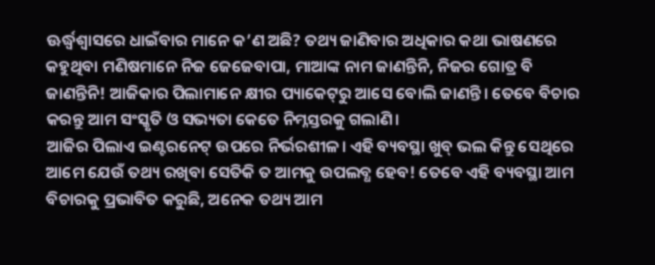ଊର୍ଦ୍ଧ୍ୱଶ୍ୱାସରେ ଧାଇଁବାର ମାନେ କ’ଣ ଅଛି? ତଥ୍ୟ ଜାଣିବାର ଅଧିକାର କଥା ଭାଷଣରେ କହୁଥିବା ମଣିଷମାନେ ନିଜ ଜେଜେବାପା, ମାଆଙ୍କ ନାମ ଜାଣନ୍ତିନି, ନିଜର ଗୋତ୍ର ବି ଜାଣନ୍ତିନି! ଆଜିକାର ପିଲାମାନେ କ୍ଷୀର ପ୍ୟାକେଟ୍‌ରୁ ଆସେ ବୋଲି ଜାଣନ୍ତି। ତେବେ ବିଚାର କରନ୍ତୁ ଆମ ସଂସ୍କୃତି ଓ ସଭ୍ୟତା କେତେ ନିମ୍ନସ୍ତରକୁ ଗଲାଣି।
ଆଜିର ପିଲାଏ ଇଣ୍ଟରନେଟ୍‌ ଉପରେ ନିର୍ଭରଶୀଳ। ଏହି ବ୍ୟବସ୍ଥା ଖୁବ୍‌ ଭଲ କିନ୍ତୁ ସେଥିରେ ଆମେ ଯେଉଁ ତଥ୍ୟ ରଖିବା ସେତିକି ତ ଆମକୁ ଉପଲବ୍ଧ ହେବ! ତେବେ ଏହି ବ୍ୟବସ୍ଥା ଆମ ବିଚାରକୁ ପ୍ରଭାବିତ କରୁଛି, ଅନେକ ତଥ୍ୟ ଆମ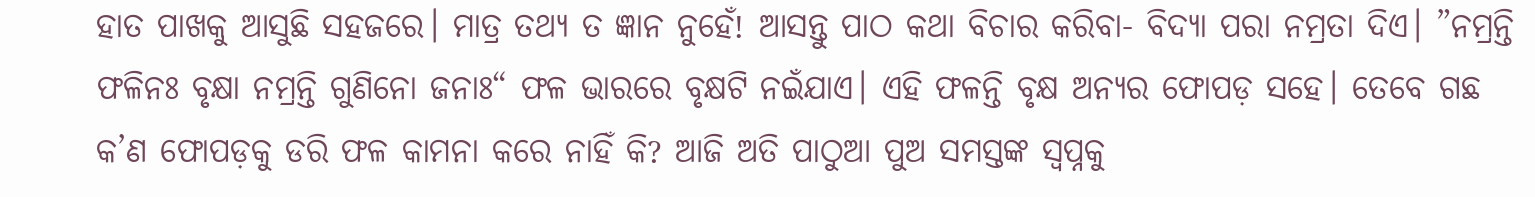ହାତ ପାଖକୁ ଆସୁଛି ସହଜରେ। ମାତ୍ର ତଥ୍ୟ ତ ଜ୍ଞାନ ନୁହେଁ! ଆସନ୍ତୁ ପାଠ କଥା ବିଚାର କରିବା- ବିଦ୍ୟା ପରା ନମ୍ରତା ଦିଏ। ”ନମ୍ରନ୍ତି ଫଳିନଃ ବୃକ୍ଷା ନମ୍ରନ୍ତି ଗୁଣିନୋ ଜନାଃ“ ଫଳ ଭାରରେ ବୃକ୍ଷଟି ନଇଁଯାଏ। ଏହି ଫଳନ୍ତି ବୃକ୍ଷ ଅନ୍ୟର ଫୋପଡ଼ ସହେ। ତେବେ ଗଛ କ’ଣ ଫୋପଡ଼କୁ ଡରି ଫଳ କାମନା କରେ ନାହିଁ କି? ଆଜି ଅତି ପାଠୁଆ ପୁଅ ସମସ୍ତଙ୍କ ସ୍ବପ୍ନକୁ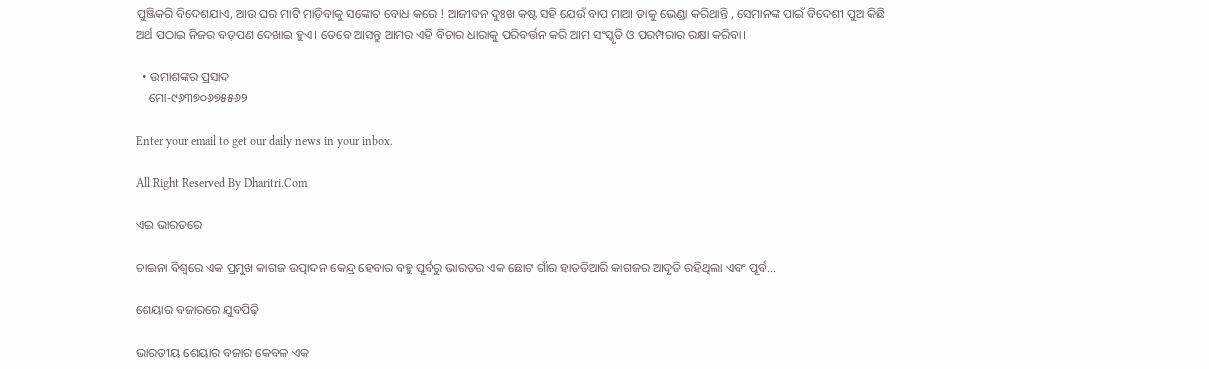ପୁଞ୍ଜିକରି ବିଦେଶଯାଏ, ଆଉ ଘର ମାଟି ମାଡ଼ିବାକୁ ସଙ୍କୋଚ ବୋଧ କରେ ! ଆଜୀବନ ଦୁଃଖ କଷ୍ଟ ସହି ଯେଉଁ ବାପ ମାଆ ତାକୁ ଭେଣ୍ଡା କରିଥାନ୍ତି , ସେମାନଙ୍କ ପାଇଁ ବିଦେଶୀ ପୁଅ କିଛି ଅର୍ଥ ପଠାଇ ନିଜର ବଡ଼ପଣ ଦେଖାଇ ହୁଏ। ତେବେ ଆସନ୍ତୁ ଆମର ଏହି ବିଚାର ଧାରାକୁ ପରିବର୍ତ୍ତନ କରି ଆମ ସଂସ୍କୃତି ଓ ପରମ୍ପରାର ରକ୍ଷା କରିବା।

  • ଉମାଶଙ୍କର ପ୍ରସାଦ
    ମୋ-୯୬୩୭୦୬୭୫୫୬୨

Enter your email to get our daily news in your inbox.

All Right Reserved By Dharitri.Com

ଏଇ ଭାରତରେ

ଚାଇନା ବିଶ୍ୱରେ ଏକ ପ୍ରମୁଖ କାଗଜ ଉତ୍ପାଦନ କେନ୍ଦ୍ର ହେବାର ବହୁ ପୂର୍ବରୁ ଭାରତର ଏକ ଛୋଟ ଗାଁର ହାତତିଆରି କାଗଜର ଆଦୃତି ରହିଥିଲା ଏବଂ ପୂର୍ବ…

ଶେୟାର ବଜାରରେ ଯୁବପିଢ଼ି

ଭାରତୀୟ ଶେୟାର ବଜାର କେବଳ ଏକ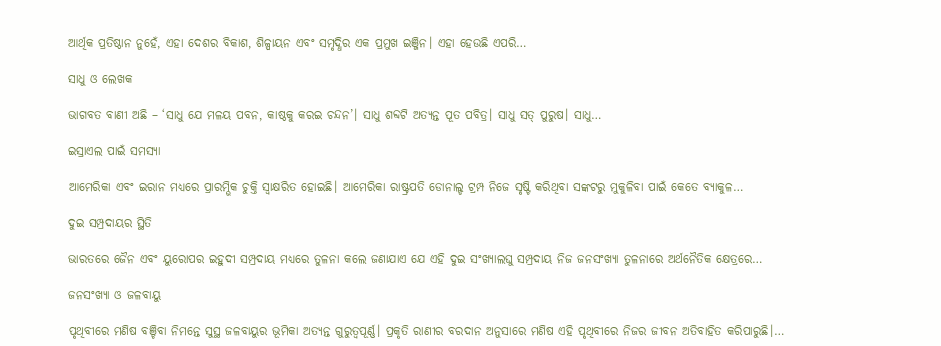ଆର୍ଥିକ ପ୍ରତିଷ୍ଠାନ ନୁହେଁ, ଏହା ଦେଶର ବିକାଶ, ଶିଳ୍ପାୟନ ଏବଂ ସମୃଦ୍ଧିର ଏକ ପ୍ରମୁଖ ଇଞ୍ଜିନ। ଏହା ହେଉଛି ଏପରି…

ସାଧୁ ଓ ଲେଖକ

ଭାଗବତ ବାଣୀ ଅଛି – ‘ସାଧୁ ଯେ ମଳୟ ପବନ, କାଷ୍ଠକୁ କରଇ ଚନ୍ଦନ’। ସାଧୁ ଶବ୍ଦଟି ଅତ୍ୟନ୍ତ ପୂତ ପବିତ୍ର। ସାଧୁ ସତ୍‌ ପୁରୁଷ। ସାଧୁ…

ଇସ୍ରାଏଲ ପାଇଁ ସମସ୍ୟା

ଆମେରିକା ଏବଂ ଇରାନ ମଧ୍ୟରେ ପ୍ରାରମ୍ଭିକ ଚୁକ୍ତି ସ୍ବାକ୍ଷରିତ ହୋଇଛି। ଆମେରିକା ରାଷ୍ଟ୍ରପତି ଡୋନାଲ୍ଡ ଟ୍ରମ୍ପ ନିଜେ ସୃଷ୍ଟି କରିଥିବା ସଙ୍କଟରୁ ମୁକୁଳିବା ପାଇଁ କେତେ ବ୍ୟାକୁଳ…

ଦୁଇ ସମ୍ପ୍ରଦାୟର ସ୍ଥିତି

ଭାରତରେ ଜୈନ ଏବଂ ୟୁରୋପର ଇହୁଦୀ ସମ୍ପ୍ରଦାୟ ମଧ୍ୟରେ ତୁଳନା କଲେ ଜଣାଯାଏ ଯେ ଏହି ଦୁଇ ସଂଖ୍ୟାଲଘୁ ସମ୍ପ୍ରଦାୟ ନିଜ ଜନସଂଖ୍ୟା ତୁଳନାରେ ଅର୍ଥନୈତିକ କ୍ଷେତ୍ରରେ…

ଜନସଂଖ୍ୟା ଓ ଜଳବାୟୁ

ପୃଥିବୀରେ ମଣିଷ ବଞ୍ଚିବା ନିମନ୍ତେ ସୁସ୍ଥ ଜଳବାୟୁର ଭୂମିକା ଅତ୍ୟନ୍ତ ଗୁରୁତ୍ୱପୂର୍ଣ୍ଣ। ପ୍ରକୃତି ରାଣୀର ବରଦାନ ଅନୁସାରେ ମଣିଷ ଏହି ପୃଥିବୀରେ ନିଜର ଜୀବନ ଅତିବାହିତ କରିପାରୁଛି।…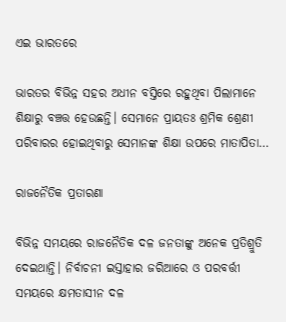ଏଇ ଭାରତରେ

ଭାରତର ବିଭିନ୍ନ ସହର ଅଧୀନ ବସ୍ତିରେ ରହୁଥିବା ପିଲାମାନେ ଶିକ୍ଷାରୁ ବଞ୍ଚତ୍ତ ହେଉଛନ୍ତି। ସେମାନେ ପ୍ରାୟତଃ ଶ୍ରମିକ ଶ୍ରେଣୀ ପରିବାରର ହୋଇଥିବାରୁ ସେମାନଙ୍କ ଶିକ୍ଷା ଉପରେ ମାତାପିତା…

ରାଜନୈତିକ ପ୍ରତାରଣା

ବିଭିନ୍ନ ସମୟରେ ରାଜନୈତିକ ଦଳ ଜନତାଙ୍କୁ ଅନେକ ପ୍ରତିଶ୍ରୁତି ଦେଇଥାନ୍ତି। ନିର୍ବାଚନୀ ଇସ୍ତାହାର ଜରିଆରେ ଓ ପରବର୍ତ୍ତୀ ସମୟରେ କ୍ଷମତାସୀନ ଦଳ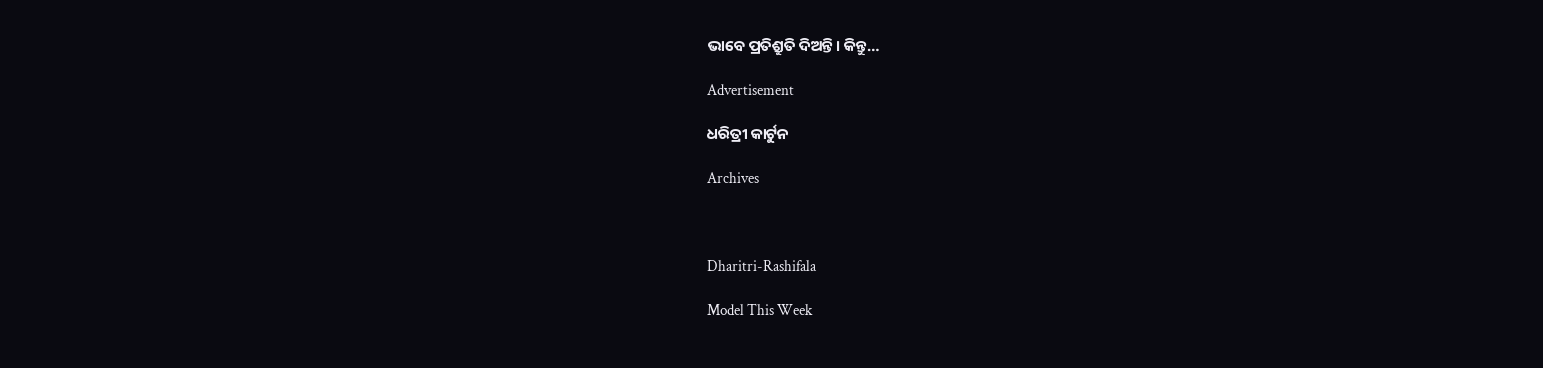ଭାବେ ପ୍ରତିଶ୍ରୁତି ଦିଅନ୍ତି। କିନ୍ତୁ…

Advertisement

ଧରିତ୍ରୀ କାର୍ଟୁନ

Archives



Dharitri-Rashifala

Model This Week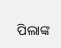ପିଲାଙ୍କ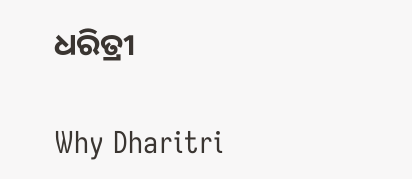ଧରିତ୍ରୀ

Why Dharitri